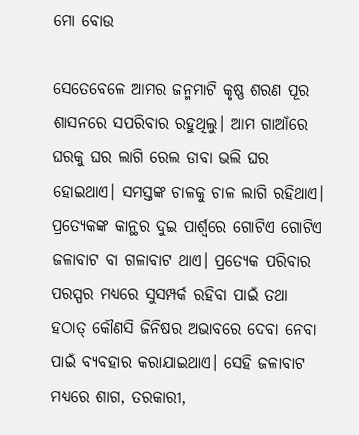ମୋ ବୋଉ

ସେତେବେଳେ ଆମର ଜନ୍ମମାଟି କୃଷ୍ଣ ଶରଣ ପୂର ଶାସନରେ ସପରିବାର ରହୁଥିଲୁ। ଆମ ଗାଆଁରେ ଘରକୁ ଘର ଲାଗି ରେଲ ଡାବା ଭଲି ଘର ହୋଇଥାଏ। ସମସ୍ତଙ୍କ ଚାଳକୁ ଚାଳ ଲାଗି ରହିଥାଏ। ପ୍ରତ୍ୟେକଙ୍କ କାନ୍ଥର ଦୁଇ ପାର୍ଶ୍ଵରେ ଗୋଟିଏ ଗୋଟିଏ ଜଳାବାଟ ବା ଗଳାବାଟ ଥାଏ। ପ୍ରତ୍ୟେକ ପରିବାର ପରସ୍ପର ମଧ୍ୟରେ ସୁସମ୍ପର୍କ ରହିବା ପାଇଁ ତଥା ହଠାତ୍ କୌଣସି ଜିନିଷର ଅଭାବରେ ଦେବା ନେବା ପାଇଁ ବ୍ୟବହାର କରାଯାଇଥାଏ। ସେହି ଜଳାବାଟ ମଧ୍ୟରେ ଶାଗ, ତରକାରୀ,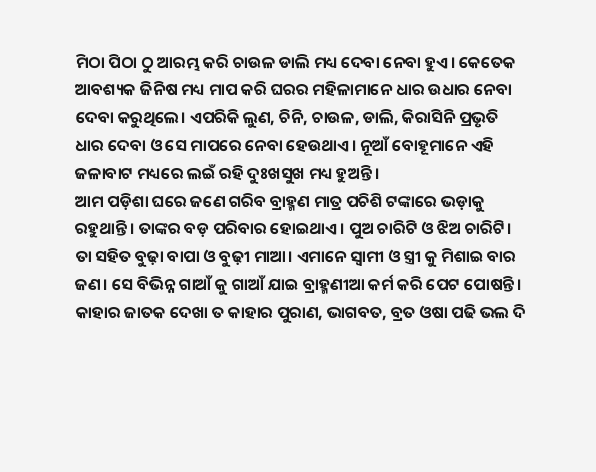ମିଠା ପିଠା ଠୁ ଆରମ୍ଭ କରି ଚାଉଳ ଡାଲି ମଧ୍ୟ ଦେବା ନେବା ହୁଏ। କେତେକ ଆବଶ୍ୟକ ଜିନିଷ ମଧ୍ୟ ମାପ କରି ଘରର ମହିଳାମାନେ ଧାର ଉଧାର ନେବା ଦେବା କରୁଥିଲେ। ଏପରିକି ଲୁଣ, ଚିନି, ଚାଉଳ, ଡାଲି, କିରାସିନି ପ୍ରଭୃତି ଧାର ଦେବା ଓ ସେ ମାପରେ ନେବା ହେଉଥାଏ। ନୂଆଁ ବୋହୂମାନେ ଏହି ଜଳାବାଟ ମଧ୍ୟରେ ଲଇଁ ରହି ଦୁଃଖସୁଖ ମଧ୍ୟ ହୁଅନ୍ତି।
ଆମ ପଡ଼ିଶା ଘରେ ଜଣେ ଗରିବ ବ୍ରାହ୍ମଣ ମାତ୍ର ପଚିଶି ଟଙ୍କାରେ ଭଡ଼ାକୁ ରହୁଥାନ୍ତି। ତାଙ୍କର ବଡ଼ ପରିବାର ହୋଇଥାଏ। ପୁଅ ଚାରିଟି ଓ ଝିଅ ଚାରିଟି। ତା ସହିତ ବୁଢ଼ା ବାପା ଓ ବୁଢ଼ୀ ମାଆ। ଏମାନେ ସ୍ବାମୀ ଓ ସ୍ତ୍ରୀ କୁ ମିଶାଇ ବାର ଜଣ। ସେ ବିଭିନ୍ନ ଗାଆଁ କୁ ଗାଆଁ ଯାଇ ବ୍ରାହ୍ମଣୀଆ କର୍ମ କରି ପେଟ ପୋଷନ୍ତି। କାହାର ଜାତକ ଦେଖା ତ କାହାର ପୁରାଣ, ଭାଗବତ, ବ୍ରତ ଓଷା ପଢି ଭଲ ଦି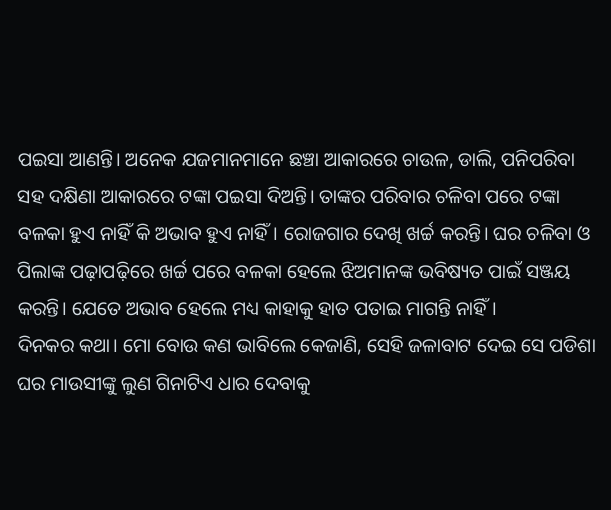ପଇସା ଆଣନ୍ତି। ଅନେକ ଯଜମାନମାନେ ଛଞ୍ଚା ଆକାରରେ ଚାଉଳ, ଡାଲି, ପନିପରିବା ସହ ଦକ୍ଷିଣା ଆକାରରେ ଟଙ୍କା ପଇସା ଦିଅନ୍ତି। ତାଙ୍କର ପରିବାର ଚଳିବା ପରେ ଟଙ୍କା ବଳକା ହୁଏ ନାହିଁ କି ଅଭାବ ହୁଏ ନାହିଁ। ରୋଜଗାର ଦେଖି ଖର୍ଚ୍ଚ କରନ୍ତି। ଘର ଚଳିବା ଓ ପିଲାଙ୍କ ପଢ଼ାପଢ଼ିରେ ଖର୍ଚ୍ଚ ପରେ ବଳକା ହେଲେ ଝିଅମାନଙ୍କ ଭବିଷ୍ୟତ ପାଇଁ ସଞ୍ଜୟ କରନ୍ତି। ଯେତେ ଅଭାବ ହେଲେ ମଧ୍ୟ କାହାକୁ ହାତ ପତାଇ ମାଗନ୍ତି ନାହିଁ।
ଦିନକର କଥା। ମୋ ବୋଉ କଣ ଭାବିଲେ କେଜାଣି, ସେହି ଜଳାବାଟ ଦେଇ ସେ ପଡିଶା ଘର ମାଉସୀଙ୍କୁ ଲୁଣ ଗିନାଟିଏ ଧାର ଦେବାକୁ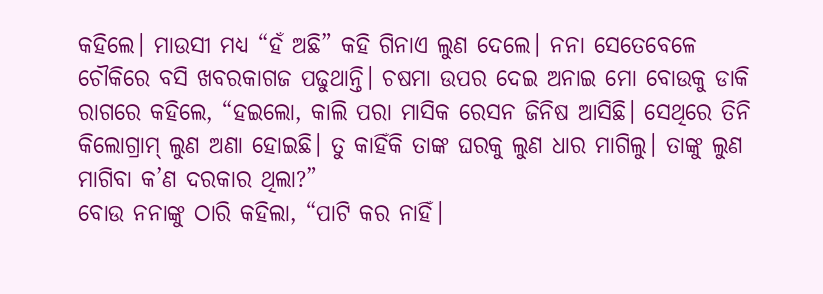କହିଲେ। ମାଉସୀ ମଧ୍ୟ “ହଁ ଅଛି” କହି ଗିନାଏ ଲୁଣ ଦେଲେ। ନନା ସେତେବେଳେ ଚୌକିରେ ବସି ଖବରକାଗଜ ପଢୁଥାନ୍ତି। ଚଷମା ଉପର ଦେଇ ଅନାଇ ମୋ ବୋଉକୁ ଡାକି ରାଗରେ କହିଲେ, “ହଇଲୋ, କାଲି ପରା ମାସିକ ରେସନ ଜିନିଷ ଆସିଛି। ସେଥିରେ ତିନି କିଲୋଗ୍ରାମ୍ ଲୁଣ ଅଣା ହୋଇଛି। ତୁ କାହିଁକି ତାଙ୍କ ଘରକୁ ଲୁଣ ଧାର ମାଗିଲୁ। ତାଙ୍କୁ ଲୁଣ ମାଗିବା କ’ଣ ଦରକାର ଥିଲା?”
ବୋଉ ନନାଙ୍କୁ ଠାରି କହିଲା, “ପାଟି କର ନାହିଁ।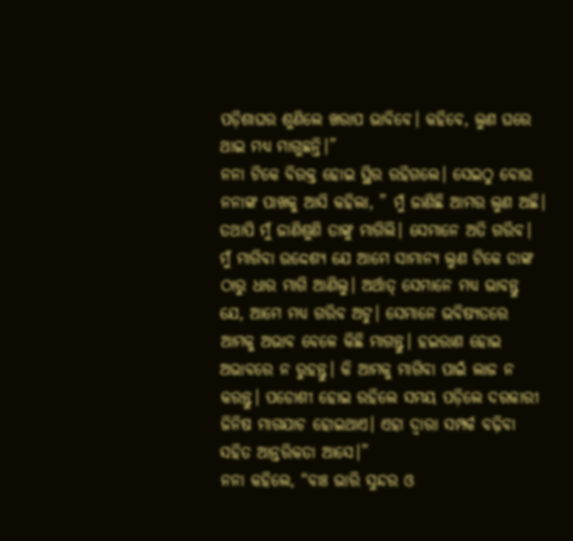ପଡ଼ିଶାଘର ଶୁଣିଲେ ଖରାପ ଭାବିବେ। କହିବେ, ଲୁଣ ଘରେ ଥାଇ ମଧ୍ୟ ମାଗୁଛନ୍ତି।”
ନନା ଟିକେ ବିରକ୍ତ ହୋଇ ସ୍ଥିର ରହିଗଲେ। ସେଇଠୁ ବୋଉ ନନାଙ୍କ ପାଖକୁ ଆସି କହିଲା, ” ମୁଁ ଜାଣିଛି ଆମର ଲୁଣ ଅଛି। ତଥାପି ମୁଁ ଜାଣିଶୁଣି ତାଙ୍କୁ ମାଗିଲି। ସେମାନେ ଅତି ଗରିବ। ମୁଁ ମାଗିବା ଉଦ୍ଦେଶ୍ୟ ଯେ ଆମେ ସାମାନ୍ୟ ଲୁଣ ଟିକେ ତାଙ୍କ ଠାରୁ ଧାର ମାଗି ଆଣିଲୁ। ଅର୍ଥାତ୍ ସେମାନେ ମଧ୍ୟ ଭାବନ୍ତୁ ଯେ, ଆମେ ମଧ୍ୟ ଗରିବ ଅଟୁ। ସେମାନେ ଭବିଷ୍ୟତରେ ଆମକୁ ଅଭାବ ବେଳେ କିଛି ମାଗନ୍ତୁ। ହଇରାଣ ହୋଇ ଅଭାବରେ ନ ରୁହନ୍ତୁ। କି ଆମକୁ ମାଗିବା ପାଇଁ ଲାଜ ନ କରନ୍ତୁ। ପଡୋଶୀ ହୋଇ ରହିଲେ ସମୟ ପଡ଼ିଲେ ଦରକାରୀ ଜିନିଷ ମାଗଯାଚ ହୋଇଥାଏ। ଏହା ଦ୍ବାରା ସମ୍ପର୍କ ବଢ଼ିବା ସହିତ ଆନ୍ତରିକତା ଆସେ।”
ନନା କହିଲେ, “ବାଃ ଭାରି ସୁନ୍ଦର ଓ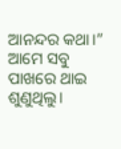ଆନନ୍ଦର କଥା।”
ଆମେ ସବୁ ପାଖରେ ଥାଇ ଶୁଣୁଥିଲୁ।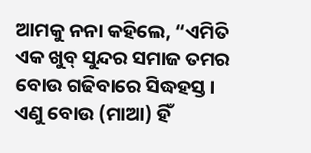ଆମକୁ ନନା କହିଲେ, “ଏମିତି ଏକ ଖୁବ୍ ସୁନ୍ଦର ସମାଜ ତମର ବୋଉ ଗଢିବାରେ ସିଦ୍ଧହସ୍ତ। ଏଣୁ ବୋଉ (ମାଆ) ହିଁ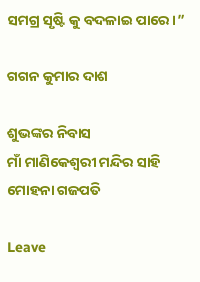ସମଗ୍ର ସୃଷ୍ଟି କୁ ବଦଳାଇ ପାରେ।”

ଗଗନ କୁମାର ଦାଶ

ଶୁଭଙ୍କର ନିବାସ
ମାଁ ମାଣିକେଶ୍ଵରୀ ମନ୍ଦିର ସାହି
ମୋହନା ଗଜପତି

Leave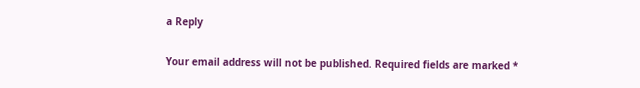a Reply

Your email address will not be published. Required fields are marked *